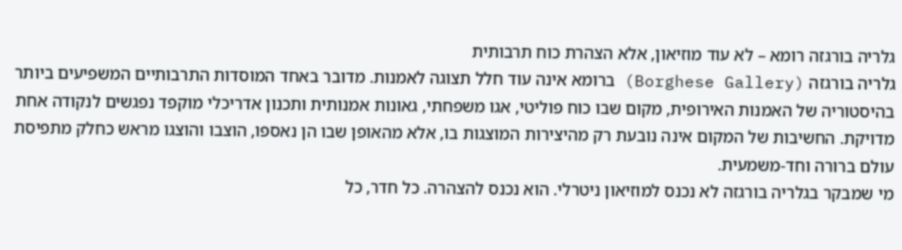גלריה בורגזה רומא – לא עוד מוזיאון, אלא הצהרת כוח תרבותית
גלריה בורגזה (Borghese Gallery) ברומא אינה עוד חלל תצוגה לאמנות. מדובר באחד המוסדות התרבותיים המשפיעים ביותר בהיסטוריה של האמנות האירופית, מקום שבו כוח פוליטי, אגו משפחתי, גאונות אמנותית ותכנון אדריכלי מוקפד נפגשים לנקודה אחת מדויקת. החשיבות של המקום אינה נובעת רק מהיצירות המוצגות בו, אלא מהאופן שבו הן נאספו, הוצבו והוצגו מראש כחלק מתפיסת עולם ברורה וחד-משמעית.
מי שמבקר בגלריה בורגזה לא נכנס למוזיאון ניטרלי. הוא נכנס להצהרה. כל חדר, כל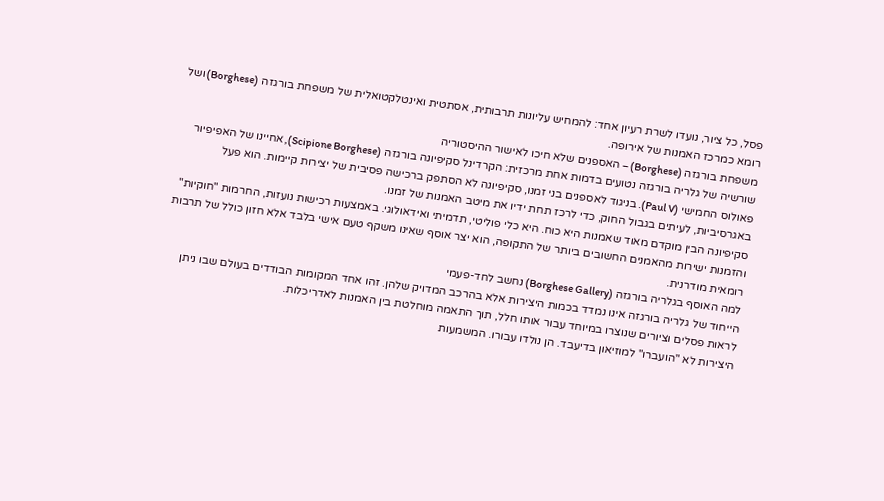פסל, כל ציור, נועדו לשרת רעיון אחד: להמחיש עליונות תרבותית, אסתטית ואינטלקטואלית של משפחת בורגזה (Borghese) ושל רומא כמרכז האמנות של אירופה.
משפחת בורגזה (Borghese) – האספנים שלא חיכו לאישור ההיסטוריה
שורשיה של גלריה בורגזה נטועים בדמות אחת מרכזית: הקרדינל סקיפיונה בורגזה (Scipione Borghese), אחיינו של האפיפיור פאולוס החמישי (Paul V). בניגוד לאספנים בני זמנו, סקיפיונה לא הסתפק ברכישה פסיבית של יצירות קיימות. הוא פעל באגרסיביות, לעיתים בגבול החוק, כדי לרכז תחת ידיו את מיטב האמנות של זמנו.
סקיפיונה הבין מוקדם מאוד שאמנות היא כוח. היא כלי פוליטי, תדמיתי ואידאולוגי. באמצעות רכישות נועזות, החרמות "חוקיות" והזמנות ישירות מהאמנים החשובים ביותר של התקופה, הוא יצר אוסף שאינו משקף טעם אישי בלבד אלא חזון כולל של תרבות רומאית מודרנית.
למה האוסף בגלריה בורגזה (Borghese Gallery) נחשב לחד-פעמי
הייחוד של גלריה בורגזה אינו נמדד בכמות היצירות אלא בהרכב המדויק שלהן. זהו אחד המקומות הבודדים בעולם שבו ניתן לראות פסלים וציורים שנוצרו במיוחד עבור אותו חלל, תוך התאמה מוחלטת בין האמנות לאדריכלות.
היצירות לא "הועברו" למוזיאון בדיעבד. הן נולדו עבורו. המשמעות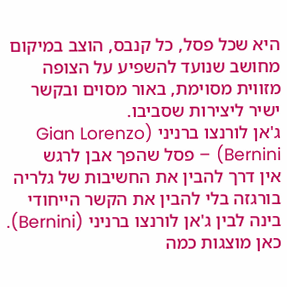היא שכל פסל, כל קנבס, הוצב במיקום מחושב שנועד להשפיע על הצופה מזווית מסוימת, באור מסוים ובקשר ישיר ליצירות שסביבו.
ג'אן לורנצו ברניני (Gian Lorenzo Bernini) – פסל שהפך אבן לרגש
אין דרך להבין את החשיבות של גלריה בורגזה בלי להבין את הקשר הייחודי בינה לבין ג'אן לורנצו ברניני (Bernini). כאן מוצגות כמה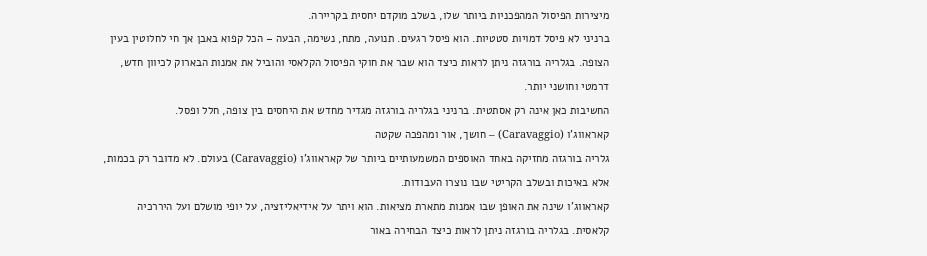מיצירות הפיסול המהפכניות ביותר שלו, בשלב מוקדם יחסית בקריירה.
ברניני לא פיסל דמויות סטטיות. הוא פיסל רגעים. תנועה, מתח, נשימה, הבעה – הכל קפוא באבן אך חי לחלוטין בעין הצופה. בגלריה בורגזה ניתן לראות כיצד הוא שבר את חוקי הפיסול הקלאסי והוביל את אמנות הבארוק לכיוון חדש, דרמטי וחושני יותר.
החשיבות כאן אינה רק אסתטית. ברניני בגלריה בורגזה מגדיר מחדש את היחסים בין צופה, חלל ופסל.
קאראווג'ו (Caravaggio) – חושך, אור ומהפכה שקטה
גלריה בורגזה מחזיקה באחד האוספים המשמעותיים ביותר של קאראווג'ו (Caravaggio) בעולם. לא מדובר רק בכמות, אלא באיכות ובשלב הקריטי שבו נוצרו העבודות.
קאראווג'ו שינה את האופן שבו אמנות מתארת מציאות. הוא ויתר על אידיאליזציה, על יופי מושלם ועל היררכיה קלאסית. בגלריה בורגזה ניתן לראות כיצד הבחירה באור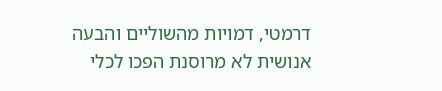דרמטי, דמויות מהשוליים והבעה אנושית לא מרוסנת הפכו לכלי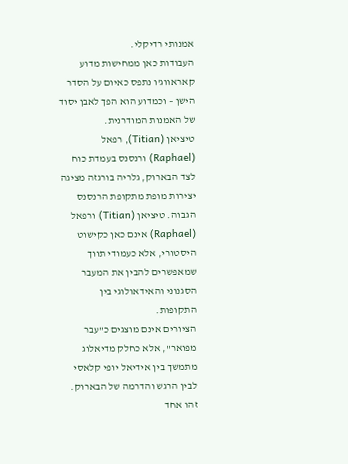אמנותי רדיקלי.
העבודות כאן ממחישות מדוע קאראווג'ו נתפס כאיום על הסדר הישן – וכמדוע הוא הפך לאבן יסוד של האמנות המודרנית.
טיציאן (Titian), רפאל (Raphael) ורנסנס בעמדת כוח
לצד הבארוק, גלריה בורגזה מציגה יצירות מופת מתקופת הרנסנס הגבוה. טיציאן (Titian) ורפאל (Raphael) אינם כאן כקישוט היסטורי, אלא כעמודי תווך שמאפשרים להבין את המעבר הסגנוני והאידאולוגי בין התקופות.
הציורים אינם מוצגים כ"עבר מפואר", אלא כחלק מדיאלוג מתמשך בין אידיאל יופי קלאסי לבין הרגש והדרמה של הבארוק. זהו אחד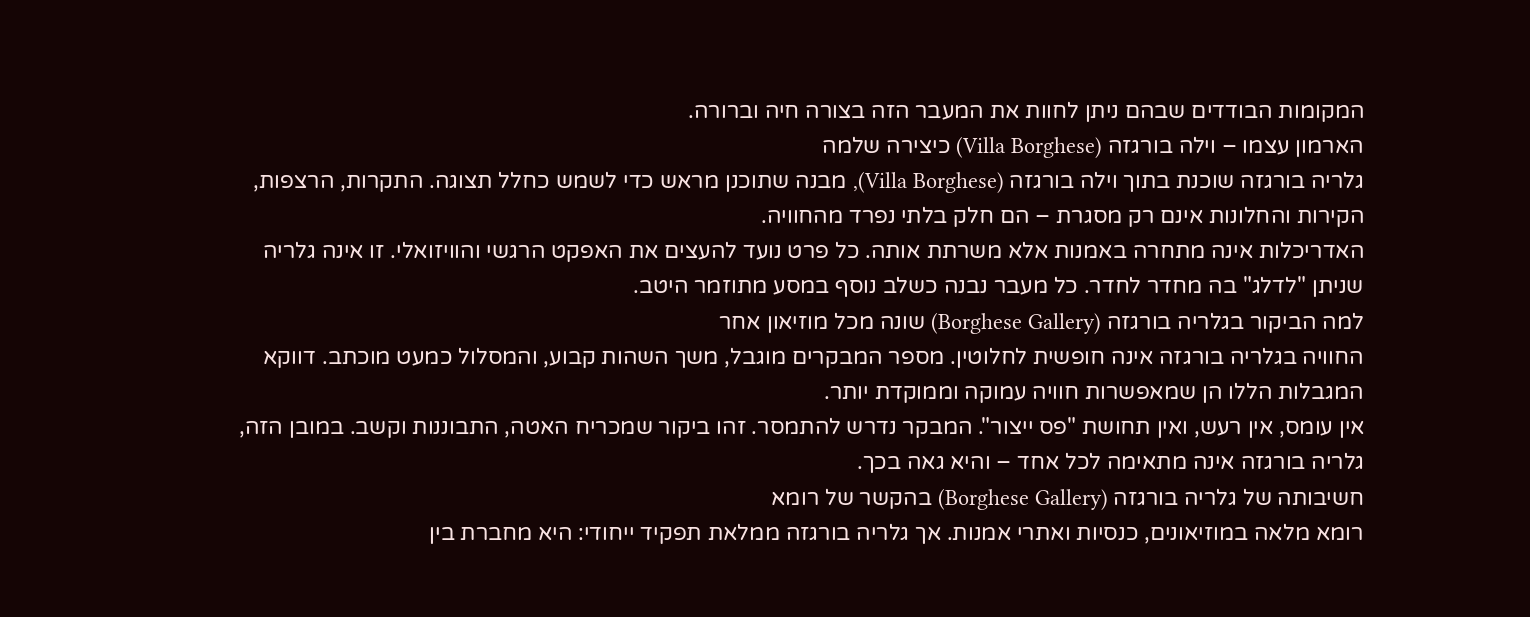המקומות הבודדים שבהם ניתן לחוות את המעבר הזה בצורה חיה וברורה.
הארמון עצמו – וילה בורגזה (Villa Borghese) כיצירה שלמה
גלריה בורגזה שוכנת בתוך וילה בורגזה (Villa Borghese), מבנה שתוכנן מראש כדי לשמש כחלל תצוגה. התקרות, הרצפות, הקירות והחלונות אינם רק מסגרת – הם חלק בלתי נפרד מהחוויה.
האדריכלות אינה מתחרה באמנות אלא משרתת אותה. כל פרט נועד להעצים את האפקט הרגשי והוויזואלי. זו אינה גלריה שניתן "לדלג" בה מחדר לחדר. כל מעבר נבנה כשלב נוסף במסע מתוזמר היטב.
למה הביקור בגלריה בורגזה (Borghese Gallery) שונה מכל מוזיאון אחר
החוויה בגלריה בורגזה אינה חופשית לחלוטין. מספר המבקרים מוגבל, משך השהות קבוע, והמסלול כמעט מוכתב. דווקא המגבלות הללו הן שמאפשרות חוויה עמוקה וממוקדת יותר.
אין עומס, אין רעש, ואין תחושת "פס ייצור". המבקר נדרש להתמסר. זהו ביקור שמכריח האטה, התבוננות וקשב. במובן הזה, גלריה בורגזה אינה מתאימה לכל אחד – והיא גאה בכך.
חשיבותה של גלריה בורגזה (Borghese Gallery) בהקשר של רומא
רומא מלאה במוזיאונים, כנסיות ואתרי אמנות. אך גלריה בורגזה ממלאת תפקיד ייחודי: היא מחברת בין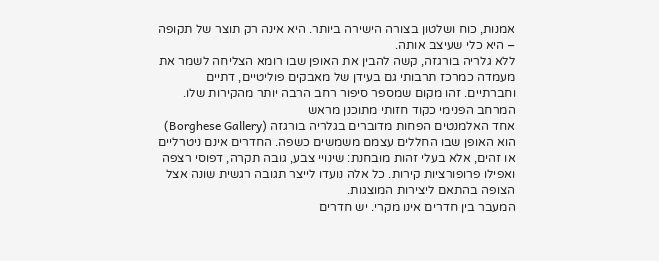אמנות, כוח ושלטון בצורה הישירה ביותר. היא אינה רק תוצר של תקופה – היא כלי שעיצב אותה.
ללא גלריה בורגזה, קשה להבין את האופן שבו רומא הצליחה לשמר את מעמדה כמרכז תרבותי גם בעידן של מאבקים פוליטיים, דתיים וחברתיים. זהו מקום שמספר סיפור רחב הרבה יותר מהקירות שלו.
המרחב הפנימי כקוד חזותי מתוכנן מראש
אחד האלמנטים הפחות מדוברים בגלריה בורגזה (Borghese Gallery) הוא האופן שבו החללים עצמם משמשים כשפה. החדרים אינם ניטרליים או זהים, אלא בעלי זהות מובחנת: שינויי צבע, גובה תקרה, דפוסי רצפה ואפילו פרופורציות קירות. כל אלה נועדו לייצר תגובה רגשית שונה אצל הצופה בהתאם ליצירות המוצגות.
המעבר בין חדרים אינו מקרי. יש חדרים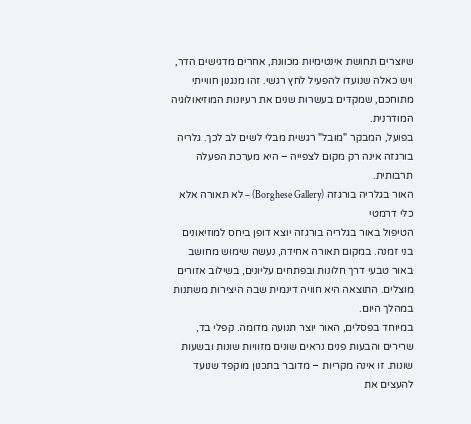שיוצרים תחושת אינטימיות מכוונת, אחרים מדגישים הדר, ויש כאלה שנועדו להפעיל לחץ רגשי. זהו מנגנון חווייתי מתוחכם, שמקדים בעשרות שנים את רעיונות המוזיאולוגיה המודרנית.
בפועל, המבקר "מובל" רגשית מבלי לשים לב לכך. גלריה בורגזה אינה רק מקום לצפייה – היא מערכת הפעלה תרבותית.
האור בגלריה בורגזה (Borghese Gallery) – לא תאורה אלא כלי דרמטי
הטיפול באור בגלריה בורגזה יוצא דופן ביחס למוזיאונים בני זמנה. במקום תאורה אחידה, נעשה שימוש מחושב באור טבעי דרך חלונות ובפתחים עליונים, בשילוב אזורים מוצלים. התוצאה היא חוויה דינמית שבה היצירות משתנות במהלך היום.
במיוחד בפסלים, האור יוצר תנועה מדומה. קפלי בד, שרירים והבעות פנים נראים שונים מזוויות שונות ובשעות שונות. זו אינה מקריות – מדובר בתכנון מוקפד שנועד להעצים את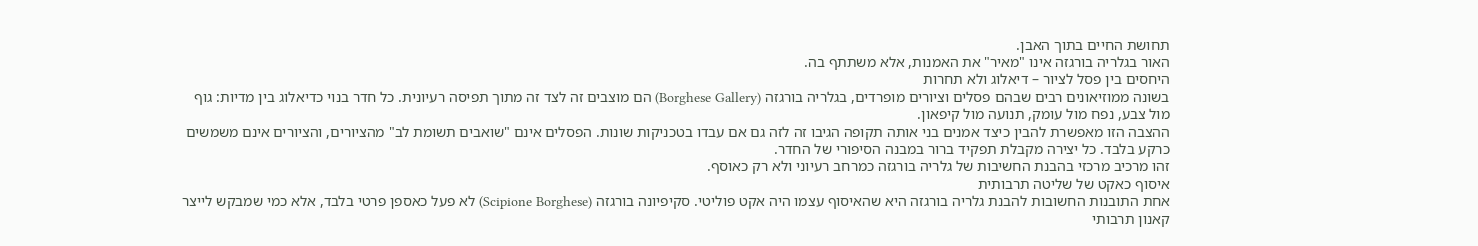תחושת החיים בתוך האבן.
האור בגלריה בורגזה אינו "מאיר" את האמנות, אלא משתתף בה.
היחסים בין פסל לציור – דיאלוג ולא תחרות
בשונה ממוזיאונים רבים שבהם פסלים וציורים מופרדים, בגלריה בורגזה (Borghese Gallery) הם מוצבים זה לצד זה מתוך תפיסה רעיונית. כל חדר בנוי כדיאלוג בין מדיות: גוף מול צבע, נפח מול עומק, תנועה מול קיפאון.
ההצבה הזו מאפשרת להבין כיצד אמנים בני אותה תקופה הגיבו זה לזה גם אם עבדו בטכניקות שונות. הפסלים אינם "שואבים תשומת לב" מהציורים, והציורים אינם משמשים כרקע בלבד. כל יצירה מקבלת תפקיד ברור במבנה הסיפורי של החדר.
זהו מרכיב מרכזי בהבנת החשיבות של גלריה בורגזה כמרחב רעיוני ולא רק כאוסף.
איסוף כאקט של שליטה תרבותית
אחת התובנות החשובות להבנת גלריה בורגזה היא שהאיסוף עצמו היה אקט פוליטי. סקיפיונה בורגזה (Scipione Borghese) לא פעל כאספן פרטי בלבד, אלא כמי שמבקש לייצר קאנון תרבותי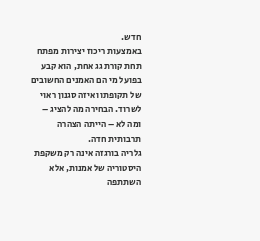חדש.
באמצעות ריכוז יצירות מפתח תחת קורת גג אחת, הוא קבע בפועל מי הם האמנים החשובים של תקופתו ואיזה סגנון ראוי לשרוד. הבחירה מה להציג – ומה לא – הייתה הצהרה תרבותית חדה.
גלריה בורגזה אינה רק משקפת היסטוריה של אמנות, אלא השתתפה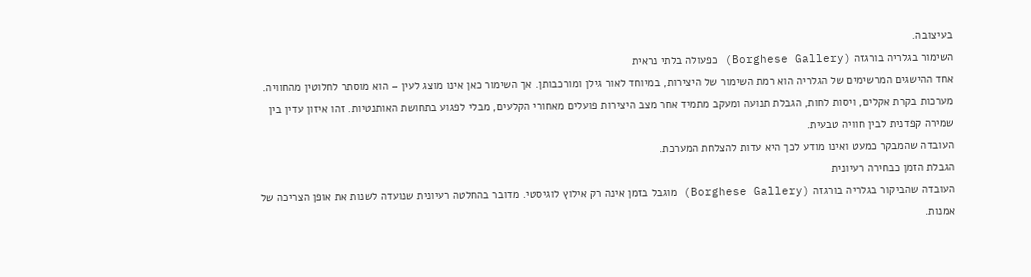בעיצובה.
השימור בגלריה בורגזה (Borghese Gallery) כפעולה בלתי נראית
אחד ההישגים המרשימים של הגלריה הוא רמת השימור של היצירות, במיוחד לאור גילן ומורכבותן. אך השימור כאן אינו מוצג לעין – הוא מוסתר לחלוטין מהחוויה.
מערכות בקרת אקלים, ויסות לחות, הגבלת תנועה ומעקב מתמיד אחר מצב היצירות פועלים מאחורי הקלעים, מבלי לפגוע בתחושת האותנטיות. זהו איזון עדין בין שמירה קפדנית לבין חוויה טבעית.
העובדה שהמבקר כמעט ואינו מודע לכך היא עדות להצלחת המערכת.
הגבלת הזמן כבחירה רעיונית
העובדה שהביקור בגלריה בורגזה (Borghese Gallery) מוגבל בזמן אינה רק אילוץ לוגיסטי. מדובר בהחלטה רעיונית שנועדה לשנות את אופן הצריכה של אמנות.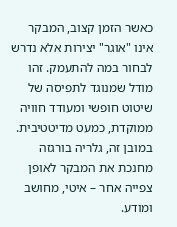כאשר הזמן קצוב, המבקר אינו "אוגר" יצירות אלא נדרש לבחור במה להתעמק. זהו מודל שמנוגד לתפיסה של שיטוט חופשי ומעודד חוויה ממוקדת, כמעט מדיטטיבית.
במובן זה, גלריה בורגזה מחנכת את המבקר לאופן צפייה אחר – איטי, מחושב ומודע.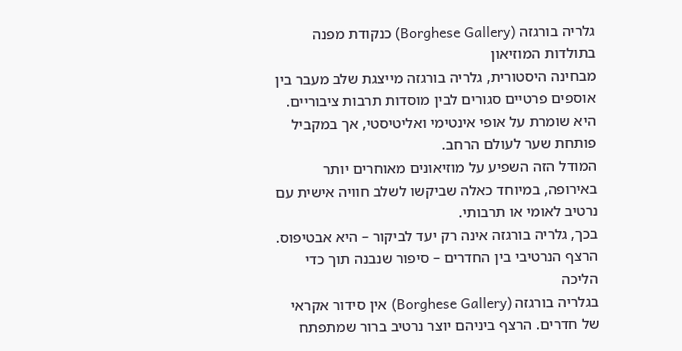גלריה בורגזה (Borghese Gallery) כנקודת מפנה בתולדות המוזיאון
מבחינה היסטורית, גלריה בורגזה מייצגת שלב מעבר בין אוספים פרטיים סגורים לבין מוסדות תרבות ציבוריים. היא שומרת על אופי אינטימי ואליטיסטי, אך במקביל פותחת שער לעולם הרחב.
המודל הזה השפיע על מוזיאונים מאוחרים יותר באירופה, במיוחד כאלה שביקשו לשלב חוויה אישית עם נרטיב לאומי או תרבותי.
בכך, גלריה בורגזה אינה רק יעד לביקור – היא אבטיפוס.
הרצף הנרטיבי בין החדרים – סיפור שנבנה תוך כדי הליכה
בגלריה בורגזה (Borghese Gallery) אין סידור אקראי של חדרים. הרצף ביניהם יוצר נרטיב ברור שמתפתח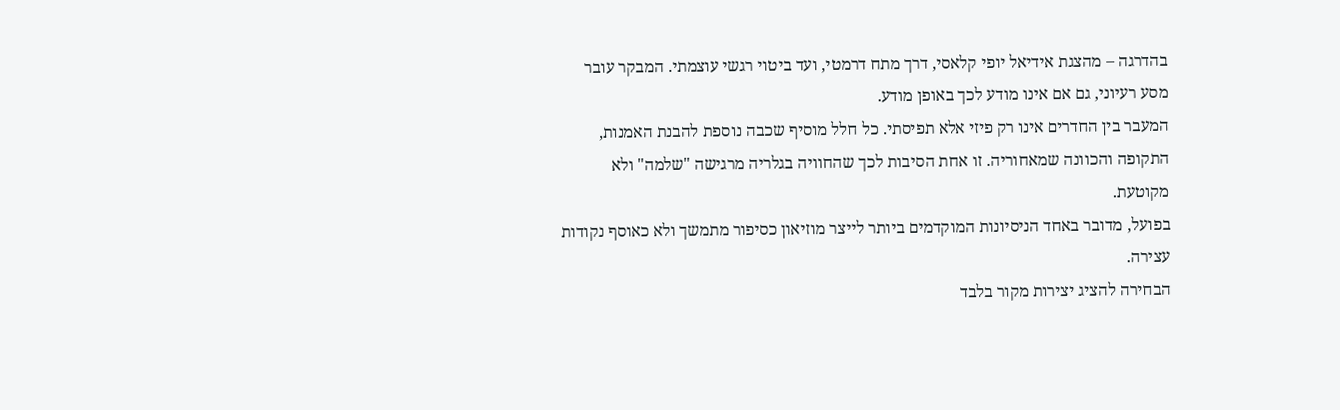בהדרגה – מהצגת אידיאל יופי קלאסי, דרך מתח דרמטי, ועד ביטוי רגשי עוצמתי. המבקר עובר מסע רעיוני, גם אם אינו מודע לכך באופן מודע.
המעבר בין החדרים אינו רק פיזי אלא תפיסתי. כל חלל מוסיף שכבה נוספת להבנת האמנות, התקופה והכוונה שמאחוריה. זו אחת הסיבות לכך שהחוויה בגלריה מרגישה "שלמה" ולא מקוטעת.
בפועל, מדובר באחד הניסיונות המוקדמים ביותר לייצר מוזיאון כסיפור מתמשך ולא כאוסף נקודות עצירה.
הבחירה להציג יצירות מקור בלבד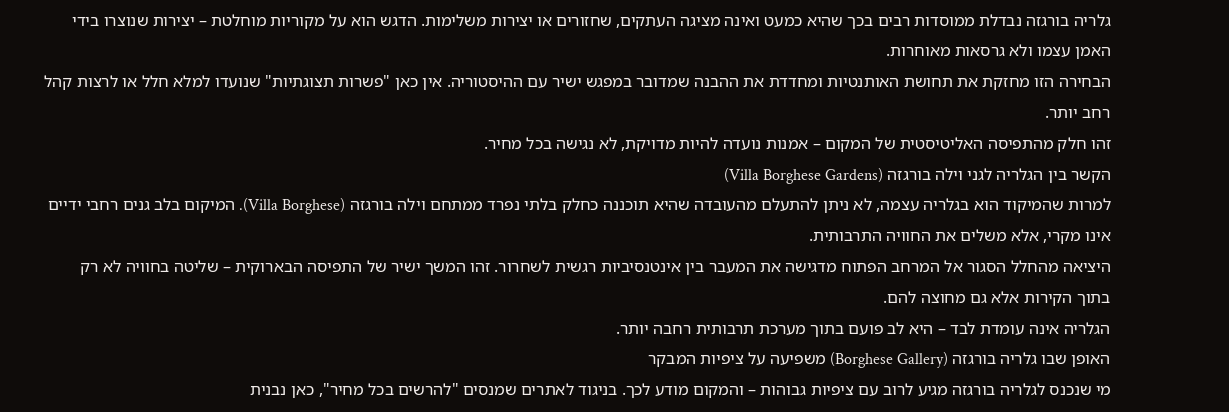גלריה בורגזה נבדלת ממוסדות רבים בכך שהיא כמעט ואינה מציגה העתקים, שחזורים או יצירות משלימות. הדגש הוא על מקוריות מוחלטת – יצירות שנוצרו בידי האמן עצמו ולא גרסאות מאוחרות.
הבחירה הזו מחזקת את תחושת האותנטיות ומחדדת את ההבנה שמדובר במפגש ישיר עם ההיסטוריה. אין כאן "פשרות תצוגתיות" שנועדו למלא חלל או לרצות קהל רחב יותר.
זהו חלק מהתפיסה האליטיסטית של המקום – אמנות נועדה להיות מדויקת, לא נגישה בכל מחיר.
הקשר בין הגלריה לגני וילה בורגזה (Villa Borghese Gardens)
למרות שהמיקוד הוא בגלריה עצמה, לא ניתן להתעלם מהעובדה שהיא תוכננה כחלק בלתי נפרד ממתחם וילה בורגזה (Villa Borghese). המיקום בלב גנים רחבי ידיים אינו מקרי, אלא משלים את החוויה התרבותית.
היציאה מהחלל הסגור אל המרחב הפתוח מדגישה את המעבר בין אינטנסיביות רגשית לשחרור. זהו המשך ישיר של התפיסה הבארוקית – שליטה בחוויה לא רק בתוך הקירות אלא גם מחוצה להם.
הגלריה אינה עומדת לבד – היא לב פועם בתוך מערכת תרבותית רחבה יותר.
האופן שבו גלריה בורגזה (Borghese Gallery) משפיעה על ציפיות המבקר
מי שנכנס לגלריה בורגזה מגיע לרוב עם ציפיות גבוהות – והמקום מודע לכך. בניגוד לאתרים שמנסים "להרשים בכל מחיר", כאן נבנית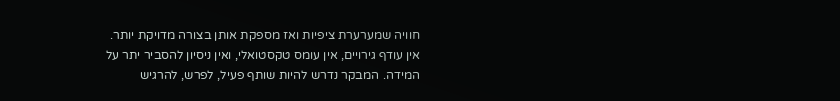חוויה שמערערת ציפיות ואז מספקת אותן בצורה מדויקת יותר.
אין עודף גירויים, אין עומס טקסטואלי, ואין ניסיון להסביר יתר על המידה. המבקר נדרש להיות שותף פעיל, לפרש, להרגיש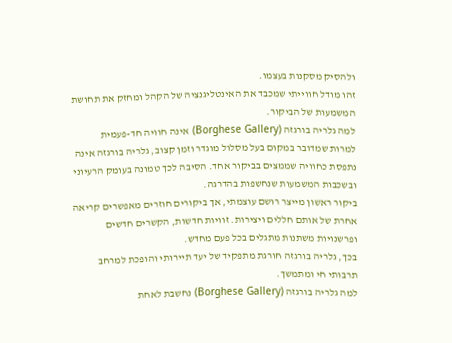ולהסיק מסקנות בעצמו.
זהו מודל חווייתי שמכבד את האינטליגנציה של הקהל ומחזק את תחושת המשמעות של הביקור.
למה גלריה בורגזה (Borghese Gallery) אינה חוויה חד-פעמית
למרות שמדובר במקום בעל מסלול מוגדר וזמן קצוב, גלריה בורגזה אינה נתפסת כחוויה שממצים בביקור אחד. הסיבה לכך טמונה בעומק הרעיוני ובשכבות המשמעות שנחשפות בהדרגה.
ביקור ראשון מייצר רושם עוצמתי, אך ביקורים חוזרים מאפשרים קריאה אחרת של אותם חללים ויצירות. זוויות חדשות, הקשרים חדשים ופרשנויות משתנות מתגלים בכל פעם מחדש.
בכך, גלריה בורגזה חורגת מתפקיד של יעד תיירותי והופכת למרחב תרבותי חי ומתמשך.
למה גלריה בורגזה (Borghese Gallery) נחשבת לאחת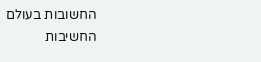החשובות בעולם
החשיבות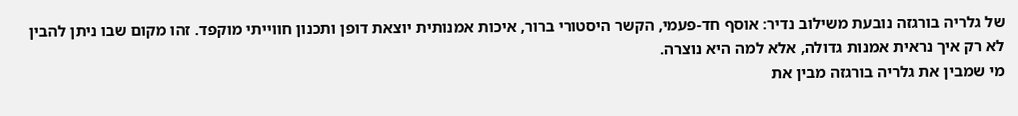של גלריה בורגזה נובעת משילוב נדיר: אוסף חד-פעמי, הקשר היסטורי ברור, איכות אמנותית יוצאת דופן ותכנון חווייתי מוקפד. זהו מקום שבו ניתן להבין לא רק איך נראית אמנות גדולה, אלא למה היא נוצרה.
מי שמבין את גלריה בורגזה מבין את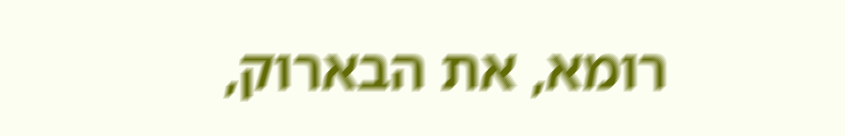רומא, את הבארוק,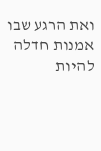ואת הרגע שבו אמנות חדלה להיות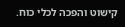קישוט והפכה לכלי כוח.